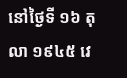នៅថ្ងៃទី ១៦ តុលា ១៩៤៥ វេ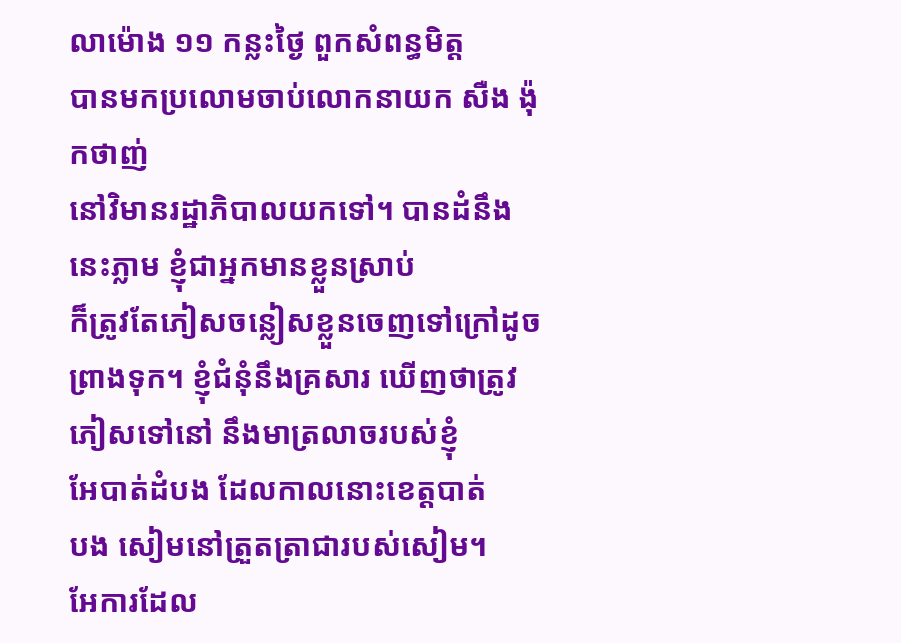លាម៉ោង ១១ កន្លះថ្ងៃ ពួកសំពន្ធមិត្ដ
បានមកប្រលោមចាប់លោកនាយក សឺង ង៉ុកថាញ់
នៅវិមានរដ្ឋាភិបាលយកទៅ។ បានដំនឹងនេះភ្លាម ខ្ញុំជាអ្នកមានខ្លួនស្រាប់
ក៏ត្រូវតែភៀសចន្លៀសខ្លួនចេញទៅក្រៅដូច
ព្រាងទុក។ ខ្ញុំជំនុំនឹងគ្រសារ ឃើញថាត្រូវភៀសទៅនៅ នឹងមាត្រលាចរបស់ខ្ញុំ
អែបាត់ដំបង ដែលកាលនោះខេត្ដបាត់
បង សៀមនៅត្រួតត្រាជារបស់សៀម។
អែការដែល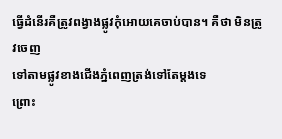ធ្វើដំនើរគឺត្រូវពង្វាងផ្លូវកុំអោយគេចាប់បាន។ គឺថា មិនត្រូវចេញ
ទៅតាមផ្លូវខាងជើងភ្នំពេញត្រង់ទៅតែម្ដងទេ
ព្រោះ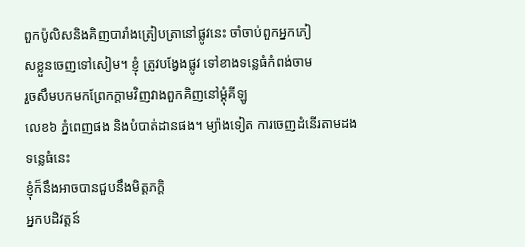ពួកប៉ូលិសនិងគិញបារាំងត្រៀបត្រានៅផ្លូវនេះ ចាំចាប់ពួកអ្នកភៀ
សខ្លួនចេញទៅសៀម។ ខ្ញុំ ត្រូវបង្វែងផ្លូវ ទៅខាងទន្លេធំកំពង់ចាម
រួចសឹមបកមកព្រែកក្ដាមវិញវាងពួកគិញនៅម្ដុំគីឡូ
លេខ៦ ភ្នំពេញផង និងបំបាត់ដានផង។ ម្យ៉ាងទៀត ការចេញដំនើរតាមដងទន្លេធំនេះ
ខ្ញុំក៏នឹងអាចបានជួបនឹងមិត្ដភក្ដិ
អ្នកបដិវត្ដន៍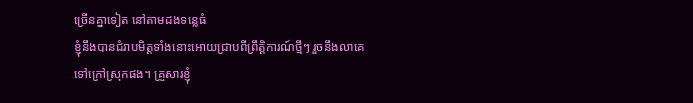ច្រើនគ្នាទៀត នៅតាមដងទន្លេធំ
ខ្ញុំនឹងបានជំរាបមិត្ដទាំងនោះអោយជ្រាបពីព្រឹត្ដិការណ៍ថ្មីៗ រួចនឹងលាគេ
ទៅក្រៅស្រុកផង។ គ្រួសារខ្ញុំ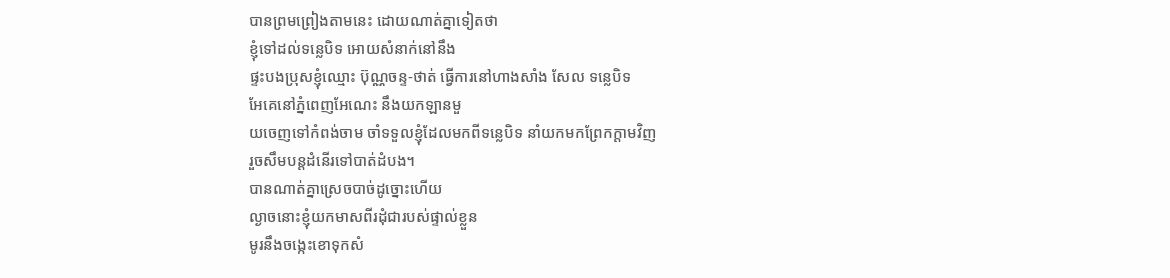បានព្រមព្រៀងតាមនេះ ដោយណាត់គ្នាទៀតថា
ខ្ញុំទៅដល់ទន្លេបិទ អោយសំនាក់នៅនឹង
ផ្ទះបងប្រុសខ្ញុំឈ្មោះ ប៊ុណ្ណចន្ទ-ថាត់ ធ្វើការនៅហាងសាំង សែល ទន្លេបិទ
អែគេនៅភ្នំពេញអែណេះ នឹងយកឡានមួ
យចេញទៅកំពង់ចាម ចាំទទួលខ្ញុំដែលមកពីទន្លេបិទ នាំយកមកព្រែកក្ដាមវិញ
រួចសឹមបន្ដដំនើរទៅបាត់ដំបង។
បានណាត់គ្នាស្រេចបាច់ដូច្នោះហើយ
ល្ងាចនោះខ្ញុំយកមាសពីរដុំជារបស់ផ្ទាល់ខ្លួន
មូរនឹងចង្កេះខោទុកសំ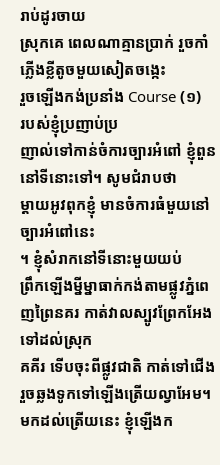រាប់ដូរចាយ
ស្រុកគេ ពេលណាគ្មានប្រាក់ រួចកាំភ្លើងខ្លីតូចមួយសៀតចង្កេះ
រួចឡើងកង់ប្រនាំង Course (១)
របស់ខ្ញុំប្រញាប់ប្រ
ញាល់ទៅកាន់ចំការច្បារអំពៅ ខ្ញុំពួននៅទីនោះទៅ។ សូមជំរាបថា
ម្ដាយអូវពុកខ្ញុំ មានចំការធំមួយនៅច្បារអំពៅនេះ
។ ខ្ញុំសំរាកនៅទីនោះមួយយប់
ព្រឹកឡើងម្នីម្នាធាក់កង់តាមផ្លូវភ្នំពេញព្រៃនគរ កាត់វាលស្បូវព្រែកអែង
ទៅដល់ស្រុក
គគីរ ទើបចុះពីផ្លូវជាតិ កាត់ទៅជើង រួចឆ្លងទូកទៅឡើងត្រើយល្វាអែម។
មកដល់ត្រើយនេះ ខ្ញុំឡើងក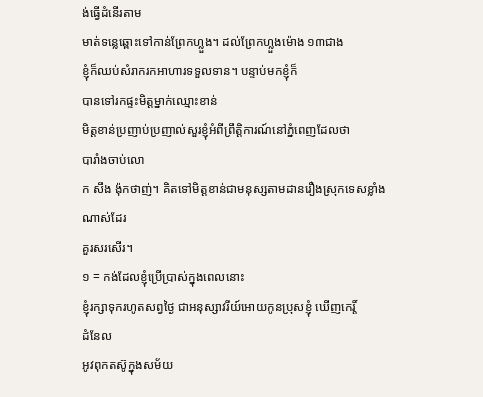ង់ធ្វើដំនើរតាម
មាត់ទន្លេឆ្ពោះទៅកាន់ព្រែកហ្លួង។ ដល់ព្រែកហ្លួងម៉ោង ១៣ជាង
ខ្ញុំក៏ឈប់សំរាករកអាហារទទួលទាន។ បន្ទាប់មកខ្ញុំក៏
បានទៅរកផ្ទះមិត្ដម្នាក់ឈ្មោះខាន់
មិត្ដខាន់ប្រញាប់ប្រញាល់សួរខ្ញុំអំពីព្រឹត្ដិការណ៍នៅភ្នំពេញដែលថា
បារាំងចាប់លោ
ក សឹង ង៉ុកថាញ់។ គិតទៅមិត្ដខាន់ជាមនុស្សតាមដានរឿងស្រុកទេសខ្លាំងណាស់ដែរ
គួរសរសើរ។
១ = កង់ដែលខ្ញុំប្រើប្រាស់ក្នុងពេលនោះ
ខ្ញុំរក្សាទុករហូតសព្វថ្ងៃ ជាអនុស្សាវរីយ៍អោយកូនប្រុសខ្ញុំ ឃើញកេរ្ដិ៍
ដំនែល
អូវពុកតស៊ូក្នុងសម័យ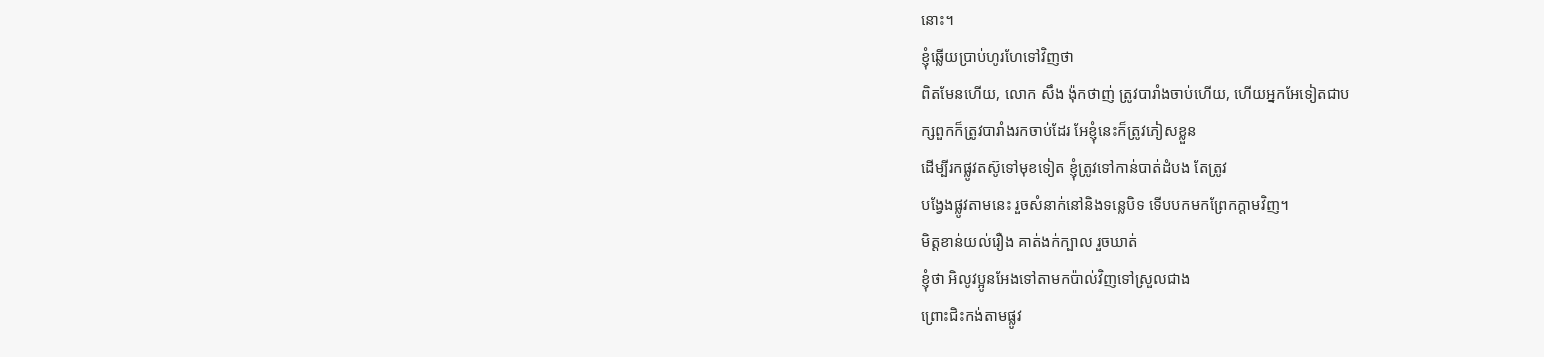នោះ។
ខ្ញុំឆ្លើយប្រាប់ហូរហែទៅវិញថា
ពិតមែនហើយ, លោក សឹង ង៉ុកថាញ់ ត្រូវបារាំងចាប់ហើយ, ហើយអ្នកអែទៀតជាប
ក្សពួកក៏ត្រូវបារាំងរកចាប់ដែរ អែខ្ញុំនេះក៏ត្រូវភៀសខ្លួន
ដើម្បីរកផ្លូវតស៊ូទៅមុខទៀត ខ្ញុំត្រូវទៅកាន់បាត់ដំបង តែត្រូវ
បង្វែងផ្លូវតាមនេះ រួចសំនាក់នៅនិងទន្លេបិទ ទើបបកមកព្រែកក្ដាមវិញ។
មិត្ដខាន់យល់រឿង គាត់ងក់ក្បាល រួចឃាត់
ខ្ញុំថា អិលូវប្អូនអែងទៅតាមកប៉ាល់វិញទៅស្រួលជាង
ព្រោះជិះកង់តាមផ្លូវ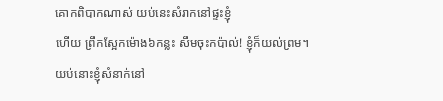គោកពិបាកណាស់ យប់នេះសំរាកនៅផ្ទះខ្ញុំ
ហើយ ព្រឹកស្អែកម៉ោង៦កន្លះ សឹមចុះកប៉ាល់! ខ្ញុំក៏យល់ព្រម។
យប់នោះខ្ញុំសំនាក់នៅ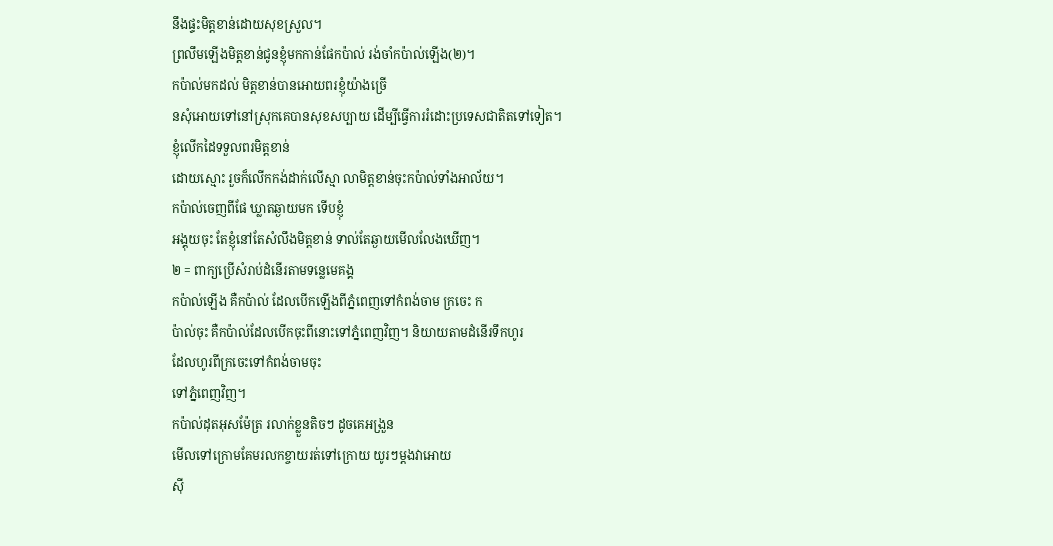នឹងផ្ទះមិត្ដខាន់ដោយសុខស្រួល។
ព្រលឹមឡើងមិត្ដខាន់ជូនខ្ញុំមកកាន់ផែកប៉ាល់ រង់ចាំកប៉ាល់ឡើង(២)។
កប៉ាល់មកដល់ មិត្ដខាន់បានអោយពរខ្ញុំយ៉ាងច្រើ
នសុំអោយទៅនៅស្រុកគេបានសុខសប្បាយ ដើម្បីធ្វើការរំដោះប្រទេសជាតិតទៅទៀត។
ខ្ញុំលើកដៃទទួលពរមិត្ដខាន់
ដោយស្មោះ រួចក៏លើកកង់ដាក់លើស្មា លាមិត្ដខាន់ចុះកប៉ាល់ទាំងអាល័យ។
កប៉ាល់ចេញពីផែ ឃ្លាតឆ្ងាយមក ទើបខ្ញុំ
អង្គុយចុះ តែខ្ញុំនៅតែសំលឹងមិត្ដខាន់ ទាល់តែឆ្ងាយមើលលែងឃើញ។
២ = ពាក្យប្រើសំរាប់ដំនើរតាមទន្លេមេគង្គ
កប៉ាល់ឡើង គឺកប៉ាល់ ដែលបើកឡើងពីភ្នំពេញទៅកំពង់ចាម ក្រចេះ ក
ប៉ាល់ចុះ គឺកប៉ាល់ដែលបើកចុះពីនោះទៅភ្នំពេញវិញ។ និយាយតាមដំនើរទឹកហូរ
ដែលហូរពីក្រចេះទៅកំពង់ចាមចុះ
ទៅភ្នំពេញវិញ។
កប៉ាល់ដុតអុសម៉ែត្រ រលាក់ខ្លួនតិចៗ ដូចគេអង្រួន
មើលទៅក្រោមគែមរលកខ្ចាយរត់ទៅក្រោយ យូរៗម្ដងវាអោយ
ស៊ី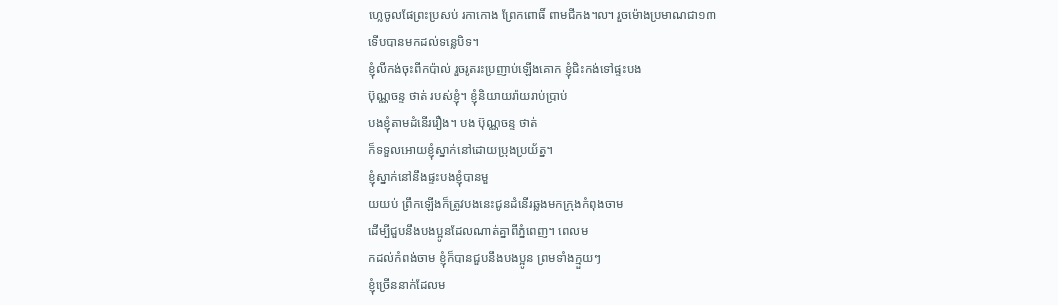ហ្លេចូលផែព្រះប្រសប់ រកាកោង ព្រែកពោធិ៍ ពាមជីកង៘ រួចម៉ោងប្រមាណជា១៣
ទើបបានមកដល់ទន្លេបិទ។
ខ្ញុំលីកង់ចុះពីកប៉ាល់ រួចរូតរះប្រញាប់ឡើងគោក ខ្ញុំជិះកង់ទៅផ្ទះបង
ប៊ុណ្ណចន្ទ ថាត់ របស់ខ្ញុំ។ ខ្ញុំនិយាយរ៉ាយរាប់ប្រាប់
បងខ្ញុំតាមដំនើររឿង។ បង ប៊ុណ្ណចន្ទ ថាត់
ក៏ទទួលអោយខ្ញុំស្នាក់នៅដោយប្រុងប្រយ័ត្ន។
ខ្ញុំស្នាក់នៅនឹងផ្ទះបងខ្ញុំបានមួ
យយប់ ព្រឹកឡើងក៏ត្រូវបងនេះជូនដំនើរឆ្លងមកក្រុងកំពុងចាម
ដើម្បីជួបនឹងបងប្អូនដែលណាត់គ្នាពីភ្នំពេញ។ ពេលម
កដល់កំពង់ចាម ខ្ញុំក៏បានជួបនឹងបងប្អូន ព្រមទាំងក្មួយៗ
ខ្ញុំច្រើននាក់ដែលម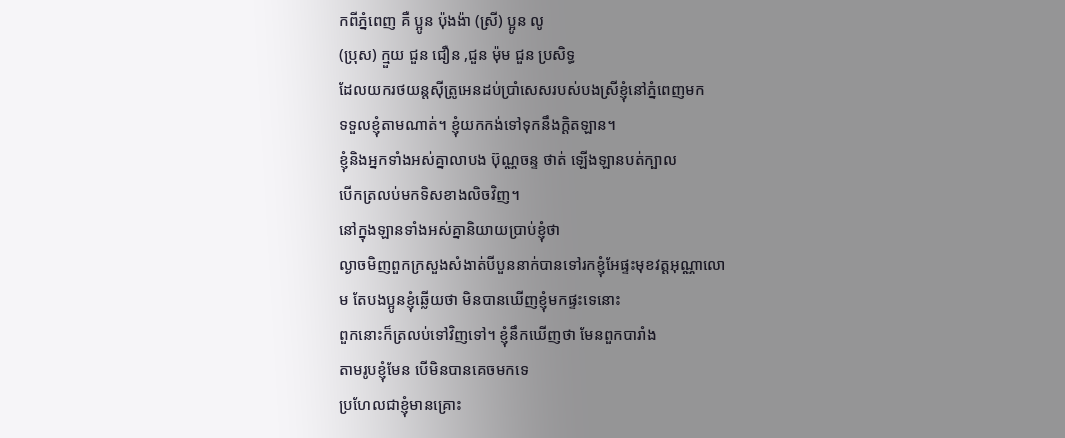កពីភ្នំពេញ គឺ ប្អូន ប៉ុងង៉ា (ស្រី) ប្អូន លូ
(ប្រុស) ក្មួយ ជួន ជឿន ,ជួន ម៉ុម ជួន ប្រសិទ្ធ
ដែលយករថយន្ដស៊ីត្រូអេនដប់ប្រាំសេសរបស់បងស្រីខ្ញុំនៅភ្នំពេញមក
ទទួលខ្ញុំតាមណាត់។ ខ្ញុំយកកង់ទៅទុកនឹងក្ដិតឡាន។
ខ្ញុំនិងអ្នកទាំងអស់គ្នាលាបង ប៊ុណ្ណចន្ទ ថាត់ ឡើងឡានបត់ក្បាល
បើកត្រលប់មកទិសខាងលិចវិញ។
នៅក្នុងឡានទាំងអស់គ្នានិយាយប្រាប់ខ្ញុំថា
ល្ងាចមិញពួកក្រសួងសំងាត់បីបួននាក់បានទៅរកខ្ញុំអែផ្ទះមុខវត្ដអុណ្ណាលោ
ម តែបងប្អូនខ្ញុំឆ្លើយថា មិនបានឃើញខ្ញុំមកផ្ទះទេនោះ
ពួកនោះក៏ត្រលប់ទៅវិញទៅ។ ខ្ញុំនឹកឃើញថា មែនពួកបារាំង
តាមរូបខ្ញុំមែន បើមិនបានគេចមកទេ
ប្រហែលជាខ្ញុំមានគ្រោះ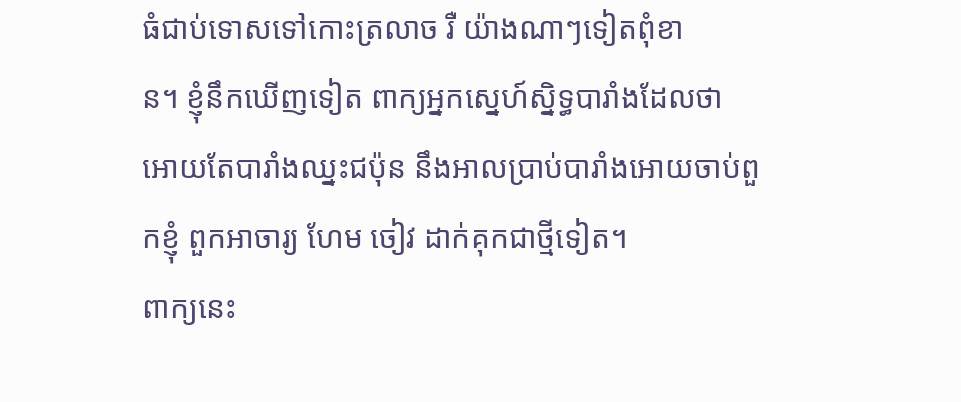ធំជាប់ទោសទៅកោះត្រលាច រឺ យ៉ាងណាៗទៀតពុំខា
ន។ ខ្ញុំនឹកឃើញទៀត ពាក្យអ្នកស្នេហ៍ស្និទ្ធបារាំងដែលថា
អោយតែបារាំងឈ្នះជប៉ុន នឹងអាលប្រាប់បារាំងអោយចាប់ពួ
កខ្ញុំ ពួកអាចារ្យ ហែម ចៀវ ដាក់គុកជាថ្មីទៀត។
ពាក្យនេះ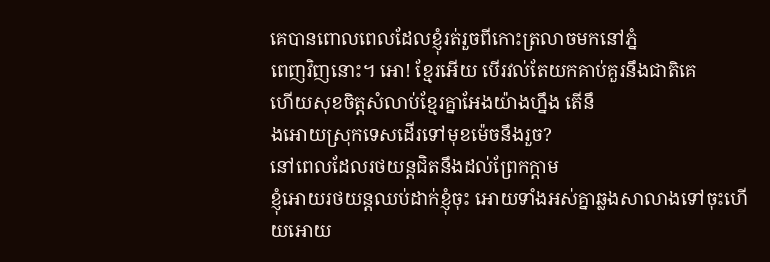គេបានពោលពេលដែលខ្ញុំរត់រួចពីកោះត្រលាចមកនៅភ្នំ
ពេញវិញនោះ។ អោ! ខ្មែរអើយ បើរវល់តែយកគាប់គួរនឹងជាតិគេ
ហើយសុខចិត្ដសំលាប់ខ្មែរគ្នាអែងយ៉ាងហ្នឹង តើនឹ
ងអោយស្រុកទេសដើរទៅមុខម៉េចនឹងរួច?
នៅពេលដែលរថយន្ដជិតនឹងដល់ព្រែកក្ដាម
ខ្ញុំអោយរថយន្ដឈប់ដាក់ខ្ញុំចុះ អោយទាំងអស់គ្នាឆ្លងសាលាងទៅចុះហើ
យអោយ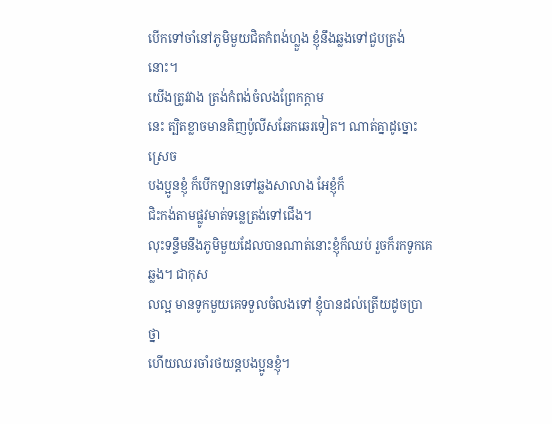បើកទៅចាំនៅភូមិមួយជិតកំពង់ហ្លួង ខ្ញុំនឹងឆ្លងទៅជួបត្រង់នោះ។
យើងត្រូវវាង ត្រង់កំពង់ចំលងព្រែកក្ដាម
នេះ ត្បិតខ្លាចមានគិញប៉ូលីសឆែកឆេរទៀត។ ណាត់គ្នាដូច្នោះស្រេច
បងប្អូនខ្ញុំ ក៏បើកឡានទៅឆ្លងសាលាង អែខ្ញុំក៏
ជិះកង់តាមផ្លូវមាត់ទន្លេត្រង់ទៅជើង។
លុះទន្ទឹមនឹងភូមិមួយដែលបានណាត់នោះខ្ញុំក៏ឈប់ រួចក៏រកទូកគេឆ្លង។ ជាកុស
លល្អ មានទូកមួយគេទទួលចំលងទៅ ខ្ញុំបានដល់ត្រើយដូចប្រាថ្នា
ហើយឈរចាំរថយន្ដបងប្អូនខ្ញុំ។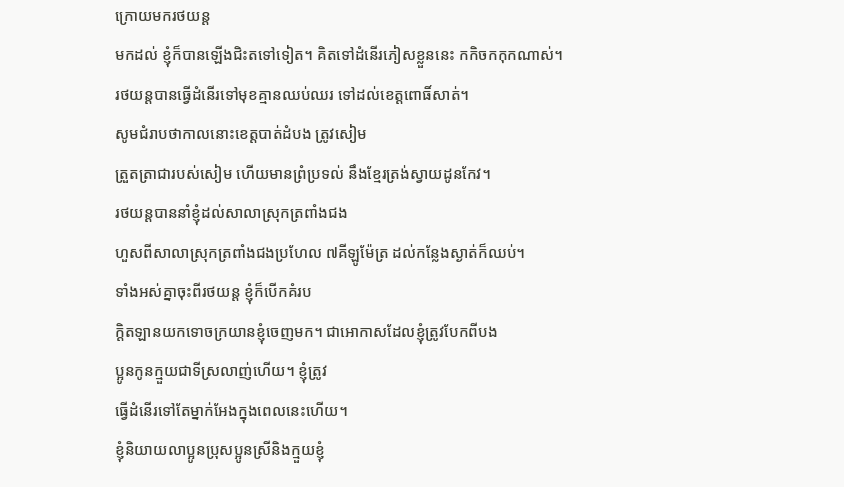ក្រោយមករថយន្ដ
មកដល់ ខ្ញុំក៏បានឡើងជិះតទៅទៀត។ គិតទៅដំនើរភៀសខ្លួននេះ កកិចកកុកណាស់។
រថយន្ដបានធ្វើដំនើរទៅមុខគ្មានឈប់ឈរ ទៅដល់ខេត្ដពោធិ៍សាត់។
សូមជំរាបថាកាលនោះខេត្ដបាត់ដំបង ត្រូវសៀម
ត្រួតត្រាជារបស់សៀម ហើយមានព្រំប្រទល់ នឹងខ្មែរត្រង់ស្វាយដូនកែវ។
រថយន្ដបាននាំខ្ញុំដល់សាលាស្រុកត្រពាំងជង
ហួសពីសាលាស្រុកត្រពាំងជងប្រហែល ៧គីឡូម៉ែត្រ ដល់កន្លែងស្ងាត់ក៏ឈប់។
ទាំងអស់គ្នាចុះពីរថយន្ដ ខ្ញុំក៏បើកគំរប
ក្ដិតឡានយកទោចក្រយានខ្ញុំចេញមក។ ជាអោកាសដែលខ្ញុំត្រូវបែកពីបង
ប្អូនកូនក្មួយជាទីស្រលាញ់ហើយ។ ខ្ញុំត្រូវ
ធ្វើដំនើរទៅតែម្នាក់អែងក្នុងពេលនេះហើយ។
ខ្ញុំនិយាយលាប្អូនប្រុសប្អូនស្រីនិងក្មួយខ្ញុំ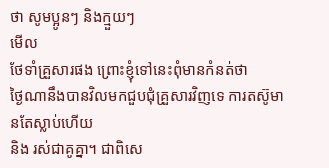ថា សូមប្អូនៗ និងក្មួយៗ
មើល
ថែទាំគ្រួសារផង ព្រោះខ្ញុំទៅនេះពុំមានកំនត់ថា
ថ្ងៃណានឹងបានវិលមកជួបជុំគ្រួសារវិញទេ ការតស៊ូមានតែស្លាប់ហើយ
និង រស់ជាគូគ្នា។ ជាពិសេ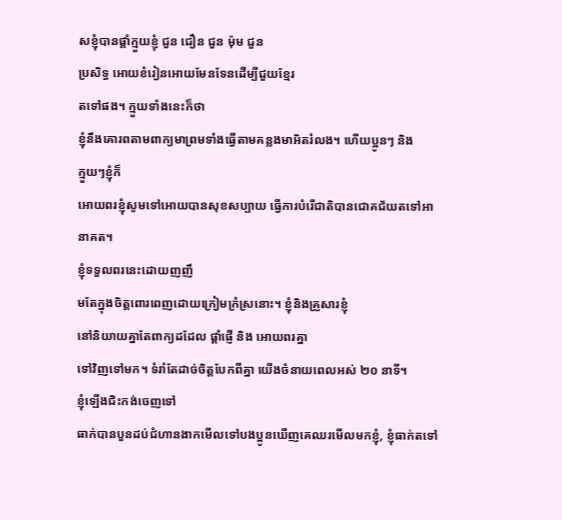សខ្ញុំបានផ្ដាំក្មួយខ្ញុំ ជួន ជឿន ជួន ម៉ុម ជួន
ប្រសិទ្ធ អោយខំរៀនអោយមែនទែនដើម្បីជួយខ្មែរ
តទៅផង។ ក្មួយទាំងនេះក៏ថា
ខ្ញុំនឹងគោរពតាមពាក្យមាព្រមទាំងធ្វើតាមគន្លងមាអិតរំលង។ ហើយប្អូនៗ និង
ក្មួយៗខ្ញុំក៏
អោយពរខ្ញុំសូមទៅអោយបានសុខសប្បាយ ធ្វើការបំរើជាតិបានជោគជ័យតទៅអានាគត។
ខ្ញុំទទួលពរនេះដោយញញឹ
មតែក្នុងចិត្ដពោរពេញដោយក្រៀមក្រំស្រនោះ។ ខ្ញុំនិងគ្រួសារខ្ញុំ
នៅនិយាយគ្នាតែពាក្យដដែល ផ្ដាំផ្ញើ និង អោយពរគ្នា
ទៅវិញទៅមក។ ទំរាំតែដាច់ចិត្ដបែកពីគ្នា យើងចំនាយពេលអស់ ២០ នាទី។
ខ្ញុំឡើងជិះកង់ចេញទៅ
ធាក់បានបួនដប់ជំហានងាកមើលទៅបងប្អូនឃើញគេឈរមើលមកខ្ញុំ, ខ្ញុំធាក់តទៅ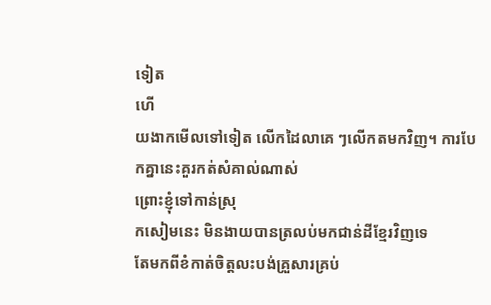ទៀត
ហើ
យងាកមើលទៅទៀត លើកដៃលាគេ ៗលើកតមកវិញ។ ការបែកគ្នានេះគួរកត់សំគាល់ណាស់
ព្រោះខ្ញុំទៅកាន់ស្រុ
កសៀមនេះ មិនងាយបានត្រលប់មកជាន់ដីខ្មែរវិញទេ
តែមកពីខំកាត់ចិត្ដលះបង់គ្រួសារគ្រប់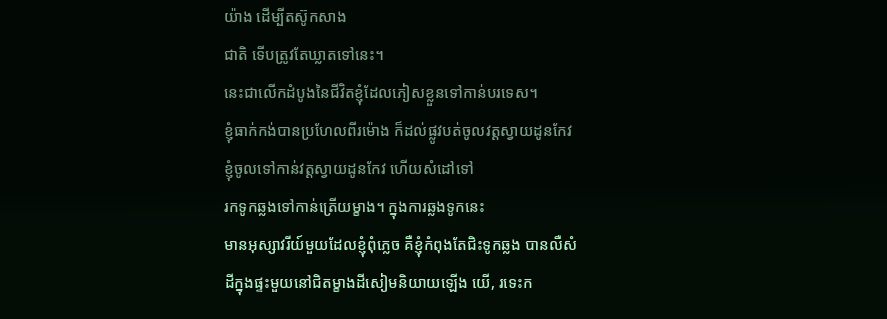យ៉ាង ដើម្បីតស៊ូកសាង
ជាតិ ទើបត្រូវតែឃ្លាតទៅនេះ។
នេះជាលើកដំបូងនៃជីវិតខ្ញុំដែលភៀសខ្លួនទៅកាន់បរទេស។
ខ្ញុំធាក់កង់បានប្រហែលពីរម៉ោង ក៏ដល់ផ្លូវបត់ចូលវត្ដស្វាយដូនកែវ
ខ្ញុំចូលទៅកាន់វត្ដស្វាយដូនកែវ ហើយសំដៅទៅ
រកទូកឆ្លងទៅកាន់ត្រើយម្ខាង។ ក្នុងការឆ្លងទូកនេះ
មានអុស្សាវរីយ៍មួយដែលខ្ញុំពុំភ្លេច គឺខ្ញុំកំពុងតែជិះទូកឆ្លង បានលឺសំ
ដីក្នុងផ្ទះមួយនៅជិតម្ខាងដីសៀមនិយាយឡើង យើ, រទេះក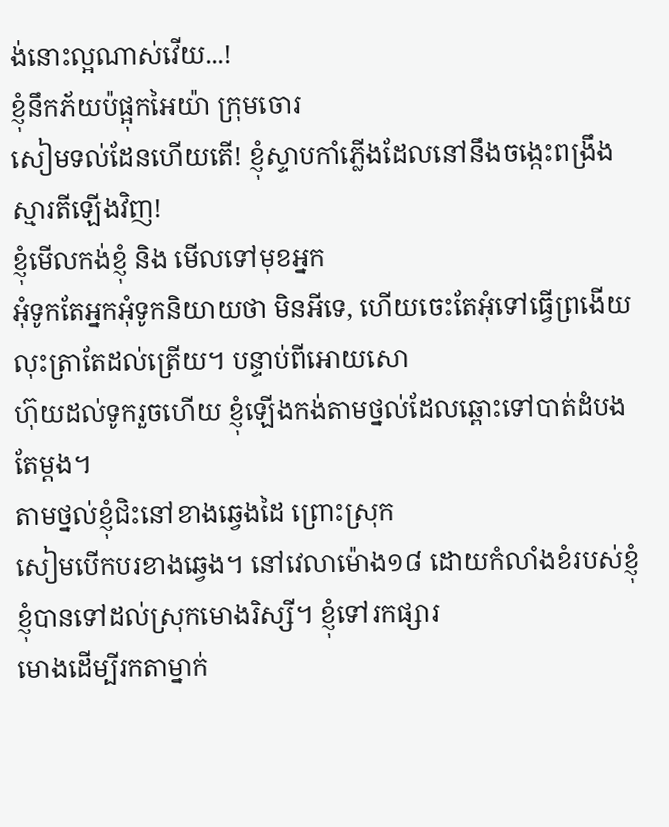ង់នោះល្អណាស់វើយ...!
ខ្ញុំនឹកភ័យប៉ផ្អុកអៃយ៉ា ក្រុមចោរ
សៀមទល់ដែនហើយតើ! ខ្ញុំស្ទាបកាំភ្លើងដែលនៅនឹងចង្កេះពង្រឹងស្មារតីឡើងវិញ!
ខ្ញុំមើលកង់ខ្ញុំ និង មើលទៅមុខអ្នក
អុំទូកតែអ្នកអុំទូកនិយាយថា មិនអីទេ, ហើយចេះតែអុំទៅធ្វើព្រងើយ
លុះត្រាតែដល់ត្រើយ។ បន្ទាប់ពីអោយសោ
ហ៊ុយដល់ទូករួចហើយ ខ្ញុំឡើងកង់តាមថ្នល់ដែលឆ្ពោះទៅបាត់ដំបងតែម្ដង។
តាមថ្នល់ខ្ញុំជិះនៅខាងឆ្វេងដៃ ព្រោះស្រុក
សៀមបើកបរខាងឆ្វេង។ នៅវេលាម៉ោង១៨ ដោយកំលាំងខំរបស់ខ្ញុំ
ខ្ញុំបានទៅដល់ស្រុកមោងរិស្សី។ ខ្ញុំទៅរកផ្សារ
មោងដើម្បីរកតាម្នាក់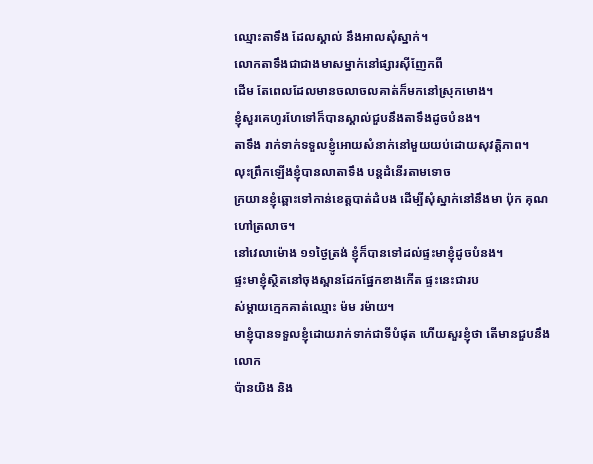ឈ្មោះតាទឹង ដែលស្គាល់ នឹងអាលសុំស្នាក់។
លោកតាទឹងជាជាងមាសម្នាក់នៅផ្សារស៊ីញែកពី
ដើម តែពេលដែលមានចលាចលគាត់ក៏មកនៅស្រុកមោង។
ខ្ញុំសួរគេហូរហែទៅក៏បានស្គាល់ជួបនឹងតាទឹងដូចបំនង។
តាទឹង រាក់ទាក់ទទួលខ្ញូំអោយសំនាក់នៅមួយយប់ដោយសុវត្ដិភាព។
លុះព្រឹកឡើងខ្ញុំបានលាតាទឹង បន្ដដំនើរតាមទោច
ក្រយានខ្ញុំឆ្ពោះទៅកាន់ខេត្ដបាត់ដំបង ដើម្បីសុំស្នាក់នៅនឹងមា ប៉ុក គុណ
ហៅត្រលាច។
នៅវេលាម៉ោង ១១ថ្ងៃត្រង់ ខ្ញុំក៏បានទៅដល់ផ្ទះមាខ្ញុំដូចបំនង។
ផ្ទះមាខ្ញុំស្ថិតនៅចុងស្ពានដែកផ្នែកខាងកើត ផ្ទះនេះជារប
ស់ម្ដាយក្មេកគាត់ឈ្មោះ ម៉ម រម៉ាយ។
មាខ្ញុំបានទទួលខ្ញុំដោយរាក់ទាក់ជាទីបំផុត ហើយសួរខ្ញុំថា តើមានជួបនឹង
លោក
ប៉ានយិង និង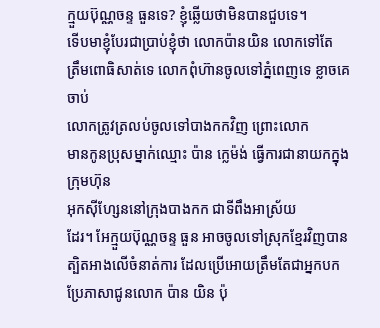ក្មួយប៊ុណ្ណចន្ទ ធួនទេ? ខ្ញុំឆ្លើយថាមិនបានជួបទេ។
ទើបមាខ្ញុំបែរជាប្រាប់ខ្ញុំថា លោកប៉ានយិន លោកទៅតែ
ត្រឹមពោធិសាត់ទេ លោកពុំហ៊ានចូលទៅភ្នំពេញទេ ខ្លាចគេចាប់
លោកត្រូវត្រលប់ចូលទៅបាងកកវិញ ព្រោះលោក
មានកូនប្រុសម្នាក់ឈ្មោះ ប៉ាន ក្លេម៉ង់ ធ្វើការជានាយកក្នុងក្រុមហ៊ុន
អុកស៊ីហ្សែននៅក្រុងបាងកក ជាទីពឹងអាស្រ័យ
ដែរ។ អែក្មួយប៊ុណ្ណចន្ទ ធួន អាចចូលទៅស្រុកខ្មែរវិញបាន
ត្បិតអាងលើចំនាត់ការ ដែលប្រើអោយត្រឹមតែជាអ្នកបក
ប្រែភាសាជូនលោក ប៉ាន យិន ប៉ុ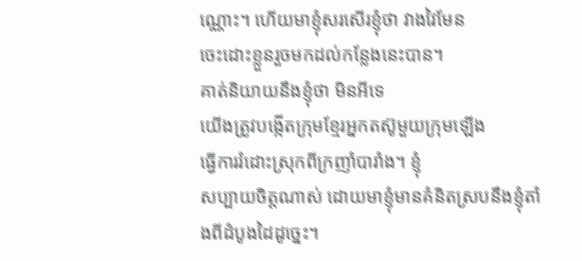ណ្ណោះ។ ហើយមាខ្ញុំសរសើរខ្ញុំថា វាងវៃមែន
ចេះដោះខ្លួនរួចមកដល់កន្លែងនេះបាន។
គាត់និយាយនឹងខ្ញុំថា មិនអីទេ
យើងត្រូវបង្កើតក្រុមខ្មែរអ្នកតស៊ូមួយក្រុមឡើង
ធ្វើការរំដោះស្រុកពីក្រញាំបារាំង។ ខ្ញុំ
សប្បាយចិត្ដណាស់ ដោយមាខ្ញុំមានគំនិតស្របនឹងខ្ញុំតាំងពីដំបូងដៃដូច្នេះ។